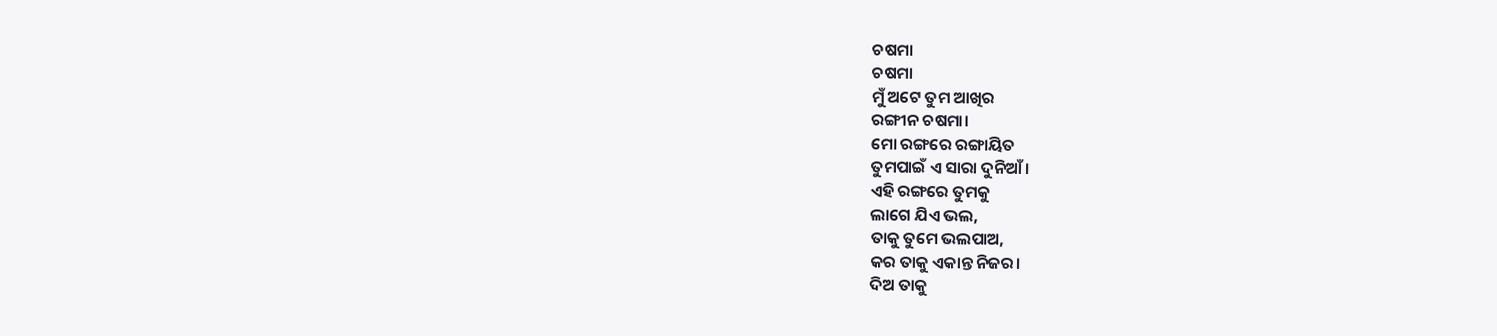ଚଷମା
ଚଷମା
ମୁଁ ଅଟେ ତୁମ ଆଖିର
ରଙ୍ଗୀନ ଚଷମା।
ମୋ ରଙ୍ଗରେ ରଙ୍ଗାୟିତ
ତୁମପାଇଁ ଏ ସାରା ଦୁନିଆଁ।
ଏହି ରଙ୍ଗରେ ତୁମକୁ
ଲାଗେ ଯିଏ ଭଲ,
ତାକୁ ତୁମେ ଭଲପାଅ,
କର ତାକୁ ଏକାନ୍ତ ନିଜର।
ଦିଅ ତାକୁ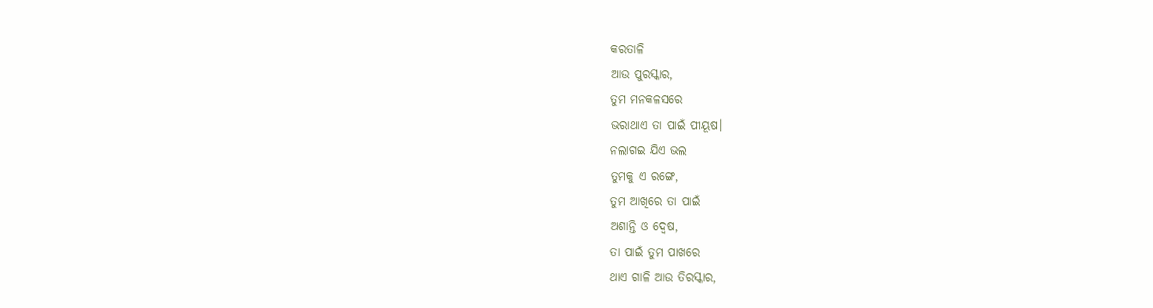କରତାଳି
ଆଉ ପୁରସ୍କାର,
ତୁମ ମନକଳସରେ
ଭରାଥାଏ ତା ପାଇଁ ପୀୟୂଷ।
ନଲାଗଇ ଯିଏ ଭଲ
ତୁମକୁ ଏ ରଙ୍ଗେ,
ତୁମ ଆଖିରେ ତା ପାଇଁ
ଅଶାନ୍ତି ଓ ଦ୍ଵେଷ,
ତା ପାଇଁ ତୁମ ପାଖରେ
ଥାଏ ଗାଳି ଆଉ ତିରସ୍କାର,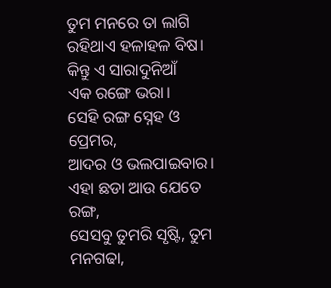ତୁମ ମନରେ ତା ଲାଗି
ରହିଥାଏ ହଳାହଳ ବିଷ।
କିନ୍ତୁ ଏ ସାରାଦୁନିଆଁ
ଏକ ରଙ୍ଗେ ଭରା।
ସେହି ରଙ୍ଗ ସ୍ନେହ ଓ ପ୍ରେମର,
ଆଦର ଓ ଭଲପାଇବାର।
ଏହା ଛଡା ଆଉ ଯେତେ ରଙ୍ଗ,
ସେସବୁ ତୁମରି ସୃଷ୍ଟି, ତୁମ ମନଗଢା,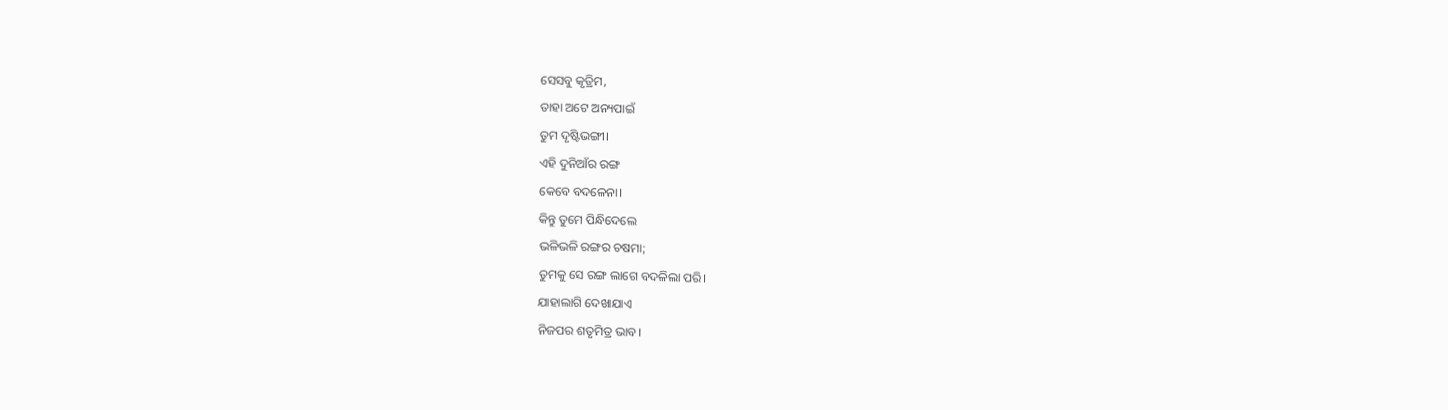ସେସବୁ କୃତ୍ରିମ,
ତାହା ଅଟେ ଅନ୍ୟପାଇଁ
ତୁମ ଦୃଷ୍ଟିଭଙ୍ଗୀ।
ଏହି ଦୁନିଆଁର ରଙ୍ଗ
କେବେ ବଦଳେନା।
କିନ୍ତୁ ତୁମେ ପିନ୍ଧିଦେଲେ
ଭଳିଭଳି ରଙ୍ଗର ଚଷମା;
ତୁମକୁ ସେ ରଙ୍ଗ ଲାଗେ ବଦଳିଲା ପରି।
ଯାହାଲାଗି ଦେଖାଯାଏ
ନିଜପର ଶତୃମିତ୍ର ଭାବ।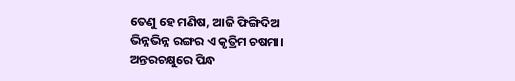ତେଣୁ ହେ ମଣିଷ, ଆଜି ଫିଙ୍ଗିଦିଅ
ଭିନ୍ନଭିନ୍ନ ରଙ୍ଗର ଏ କୃତ୍ରିମ ଚଷମା।
ଅନ୍ତରଚକ୍ଷୁରେ ପିନ୍ଧ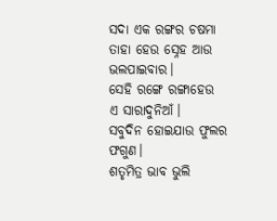ସଦା ଏକ ରଙ୍ଗର ଚଷମା
ତାହା ହେଉ ସ୍ନେହ ଆଉ ଭଲପାଇବାର।
ସେହି ରଙ୍ଗେ ରଙ୍ଗାହେଉ
ଏ ସାରାଦୁନିଆଁ।
ସବୁଦିନ ହୋଇଯାଉ ଫୁଲର ଫଗୁଣ।
ଶତୃମିତ୍ର ଭାବ ଭୁଲି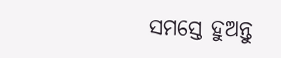ସମସ୍ତେ ହୁଅନ୍ତୁ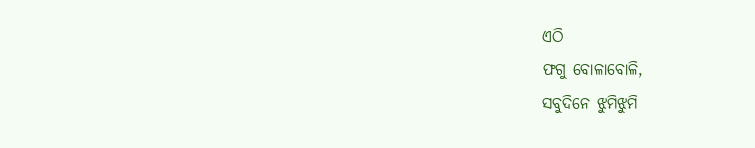ଏଠି
ଫଗୁ ବୋଳାବୋଳି,
ସବୁଦିନେ ଝୁମିଝୁମି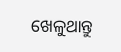ଖେଳୁଥାନ୍ତୁ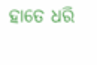ହାତେ ଧରି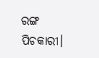ରଙ୍ଗ ପିଚକାରୀ।